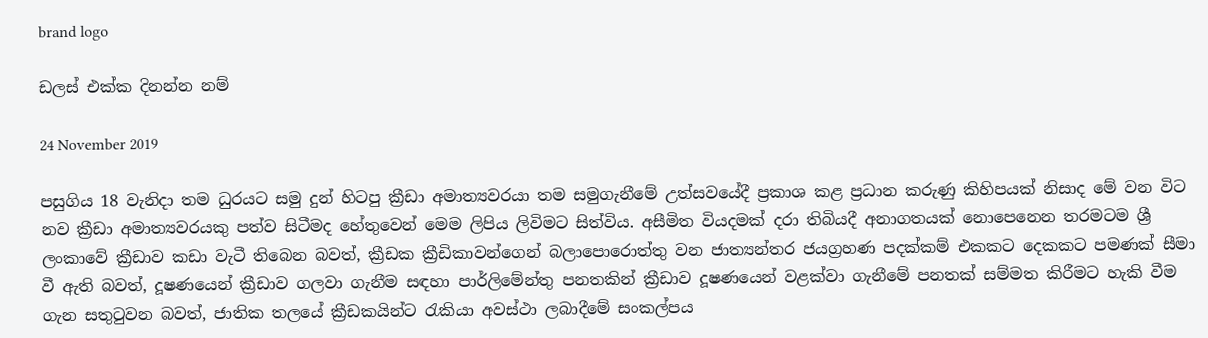brand logo

ඩලස් එක්ක දිනන්න නම්

24 November 2019

පසුගිය 18 වැනිදා තම ධුරයට සමු දුන් හිටපු ක්‍රීඩා අමාත්‍යවරයා තම සමුගැනීමේ උත්සවයේදී ප්‍රකාශ කළ ප්‍රධාන කරුණු කිහිපයක් නිසාද මේ වන විට නව ක්‍රීඩා අමාත්‍යවරයකු පත්ව සිටීමද හේතුවෙන් මෙම ලිපිය ලිවිමට සිත්විය. අසීමිත වියදමක් දරා තිබියදී අනාගතයක් නොපෙනෙන තරමටම ශ්‍රී ලංකාවේ ක්‍රීඩාව කඩා වැටී තිබෙන බවත්, ක්‍රීඩක ක්‍රීඩිකාවන්ගෙන් බලාපොරොත්තු වන ජාත්‍යන්තර ජයග්‍රහණ පදක්කම් එකකට දෙකකට පමණක් සීමා වී ඇති බවත්, දූෂණයෙන් ක්‍රීඩාව ගලවා ගැනීම සඳහා පාර්ලිමේන්තු පනතකින් ක්‍රීඩාව දූෂණයෙන් වළක්වා ගැනීමේ පනතක් සම්මත කිරීමට හැකි වීම ගැන සතුටුවන බවත්, ජාතික තලයේ ක්‍රීඩකයින්ට රැකියා අවස්ථා ලබාදීමේ සංකල්පය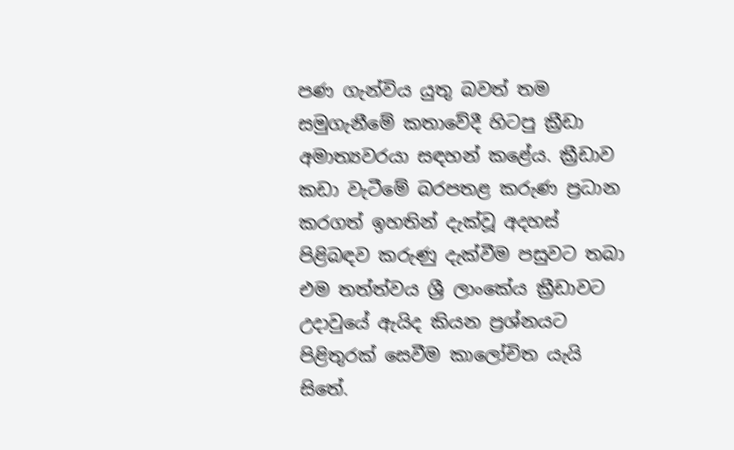පණ ගැන්විය යුතු බවත් තම සමුගැනීමේ කතාවේදී හිටපු ක්‍රීඩා අමාත්‍යවරයා සඳහන් කළේය. ක්‍රීඩාව කඩා වැටීමේ බරපතළ කරුණ ප්‍රධාන කරගත් ඉහතින් දැක්වූ අදහස් පිළිබඳව කරුණු දැක්වීම පසුවට තබා එම තත්ත්වය ශ්‍රී ලාංකේය ක්‍රීඩාවට උදාවුයේ ඇයිද කියන ප්‍රශ්නයට පිළිතුරක් සෙවීම කාලෝචිත යැයි සිතේ.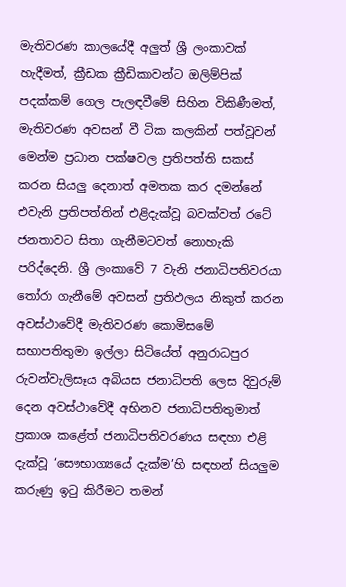මැතිවරණ කාලයේදී අලුත් ශ්‍රී ලංකාවක් හැදීමත්, ක්‍රීඩක ක්‍රීඩිකාවන්ට ඔලිම්පික් පදක්කම් ගෙල පැලඳවීමේ සිහින විකිණීමත්, මැතිවරණ අවසන් වී ටික කලකින් පත්වූවන් මෙන්ම ප්‍රධාන පක්ෂවල ප්‍රතිපත්ති සකස් කරන සියලු දෙනාත් අමතක කර දමන්නේ එවැනි ප්‍රතිපත්තින් එළිදැක්වූ බවක්වත් රටේ ජනතාවට සිතා ගැනීමටවත් නොහැකි පරිද්දෙනි. ශ්‍රී ලංකාවේ 7 වැනි ජනාධිපතිවරයා තෝරා ගැනීමේ අවසන් ප්‍රතිඵලය නිකුත් කරන අවස්ථාවේදී මැතිවරණ කොමිසමේ සභාපතිතුමා ඉල්ලා සිටියේත් අනුරාධපුර රුවන්වැලිසෑය අබියස ජනාධිපති ලෙස දිවුරුම් දෙන අවස්ථාවේදී අභිනව ජනාධිපතිතුමාත් ප්‍රකාශ කළේත් ජනාධිපතිවරණය සඳහා එළි දැක්වූ ‘සෞභාග්‍යයේ දැක්ම’හි සඳහන් සියලුම කරුණු ඉටු කිරීමට තමන්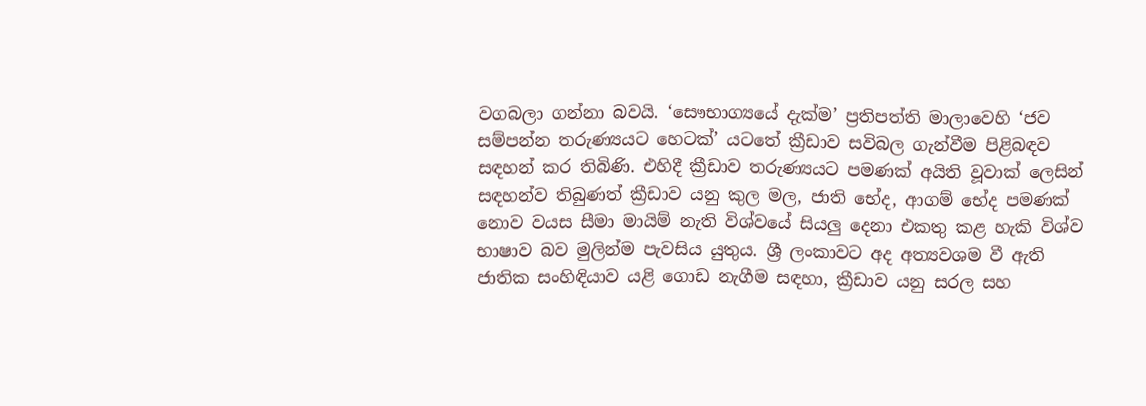වගබලා ගන්නා බවයි. ‘සෞභාග්‍යයේ දැක්ම’ ප්‍රතිපත්ති මාලාවෙහි ‘ජව සම්පන්න තරුණ්‍යයට හෙටක්’ යටතේ ක්‍රීඩාව සවිබල ගැන්වීම පිළිබඳව සඳහන් කර තිබිණි. එහිදී ක්‍රීඩාව තරුණ්‍යයට පමණක් අයිති වූවාක් ලෙසින් සඳහන්ව තිබුණත් ක්‍රීඩාව යනු කුල මල, ජාති භේද, ආගම් භේද පමණක් නොව වයස සීමා මායිම් නැති විශ්වයේ සියලු දෙනා එකතු කළ හැකි විශ්ව භාෂාව බව මුලින්ම පැවසිය යුතුය. ශ්‍රී ලංකාවට අද අත්‍යවශම වී ඇති ජාතික සංහිඳියාව යළි ගොඩ නැගීම සඳහා, ක්‍රීඩාව යනු සරල සහ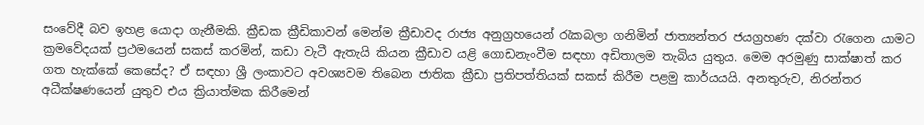සංවේදී බව ඉහළ යොදා ගැනීමකි. ක්‍රීඩක ක්‍රීඩිකාවන් මෙන්ම ක්‍රීඩාවද රාජ්‍ය අනුග්‍රහයෙන් රැකබලා ගනිමින් ජාත්‍යන්තර ජයග්‍රහණ දක්වා රැගෙන යාමට ක්‍රමවේදයක් ප්‍රථමයෙන් සකස් කරමින්, කඩා වැටී ඇතැයි කියන ක්‍රීඩාව යළි ගොඩනැංවීම සඳහා අඩිතාලම තැබිය යුතුය. මෙම අරමුණු සාක්ෂාත් කර ගත හැක්කේ කෙසේද? ඒ සඳහා ශ්‍රී ලංකාවට අවශ්‍යවම තිබෙන ජාතික ක්‍රීඩා ප්‍රතිපත්තියක් සකස් කිරීම පළමු කාර්යයයි. අනතුරුව, නිරන්තර අධීක්ෂණයෙන් යුතුව එය ක්‍රියාත්මක කිරීමෙන්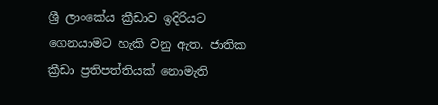ශ්‍රී ලාංකේය ක්‍රීඩාව ඉදිරියට ගෙනයාමට හැකි වනු ඇත. ජාතික ක්‍රීඩා ප්‍රතිපත්තියක් නොමැති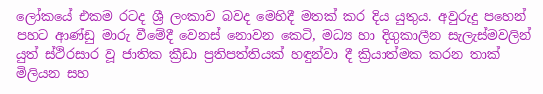ලෝකයේ එකම රටද ශ්‍රී ලංකාව බවද මෙහිදී මතක් කර දිය යුතුය. අවුරුදු පහෙන් පහට ආණ්ඩු මාරු වීමේදී වෙනස් නොවන කෙටි, මධ්‍ය හා දිගුකාලීන සැලැස්මවලින් යුත් ස්ථිරසාර වූ ජාතික ක්‍රීඩා ප්‍රතිපත්තියක් හඳුන්වා දී ක්‍රියාත්මක කරන තාක් මිලියන සහ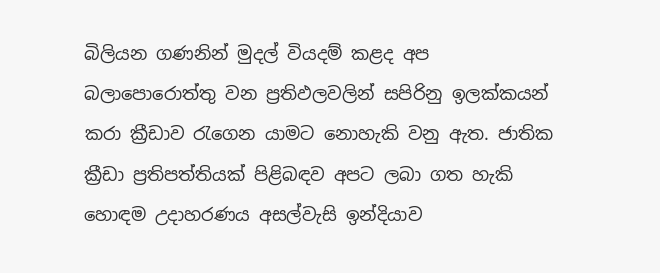බිලියන ගණනින් මුදල් වියදම් කළද අප බලාපොරොත්තු වන ප්‍රතිඵලවලින් සපිරිනු ඉලක්කයන් කරා ක්‍රීඩාව රැගෙන යාමට නොහැකි වනු ඇත. ජාතික ක්‍රීඩා ප්‍රතිපත්තියක් පිළිබඳව අපට ලබා ගත හැකි හොඳම උදාහරණය අසල්වැසි ඉන්දියාව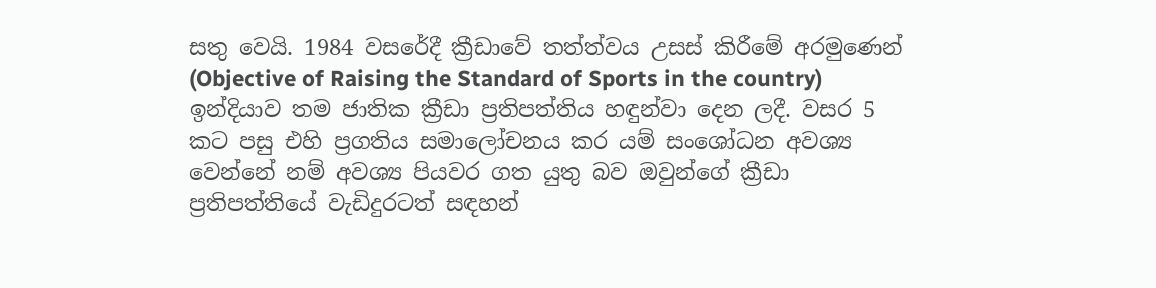සතු වෙයි. 1984 වසරේදී ක්‍රීඩාවේ තත්ත්වය උසස් කිරීමේ අරමුණෙන් (Objective of Raising the Standard of Sports in the country) ඉන්දියාව තම ජාතික ක්‍රීඩා ප්‍රතිපත්තිය හඳුන්වා දෙන ලදී. වසර 5 කට පසු එහි ප්‍රගතිය සමාලෝචනය කර යම් සංශෝධන අවශ්‍ය වෙන්නේ නම් අවශ්‍ය පියවර ගත යුතු බව ඔවුන්ගේ ක්‍රීඩා ප්‍රතිපත්තියේ වැඩිදුරටත් සඳහන්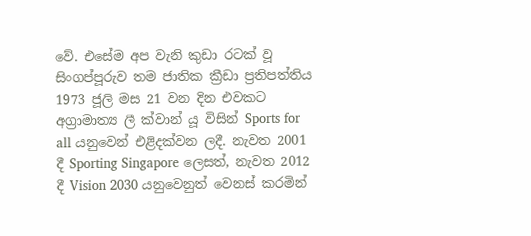වේ. එසේම අප වැනි කුඩා රටක් වූ සිංගප්පූරුව තම ජාතික ක්‍රීඩා ප්‍රතිපත්තිය 1973 ජූලි මස 21 වන දින එවකට අග්‍රාමාත්‍ය ලී ක්වාන් යූ විසින් Sports for all යනුවෙන් එළිදක්වන ලදී. නැවත 2001 දී Sporting Singapore ලෙසත්, නැවත 2012 දී Vision 2030 යනුවෙනුත් වෙනස් කරමින්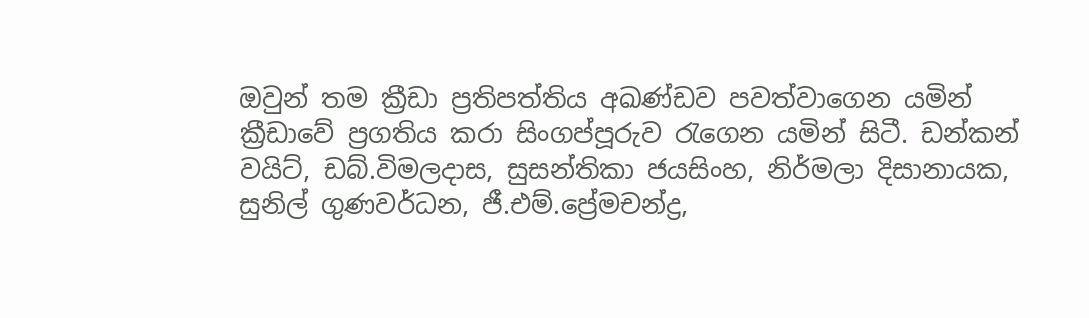ඔවුන් තම ක්‍රීඩා ප්‍රතිපත්තිය අඛණ්ඩව පවත්වාගෙන යමින් ක්‍රීඩාවේ ප්‍රගතිය කරා සිංගප්පූරුව රැගෙන යමින් සිටී. ඩන්කන් වයිට්, ඩබ්.විමලදාස, සුසන්තිකා ජයසිංහ, නිර්මලා දිසානායක, සුනිල් ගුණවර්ධන, ජී.එම්.ප්‍රේමචන්ද්‍ර,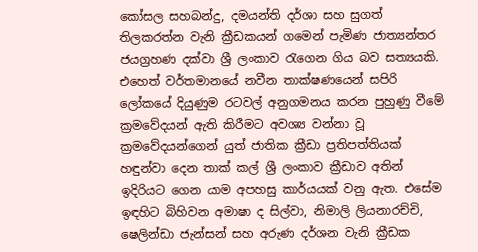කෝසල සහබන්දු, දමයන්ති දර්ශා සහ සුගත් තිලකරත්න වැනි ක්‍රීඩකයන් ගමෙන් පැමිණ ජාත්‍යන්තර ජයග්‍රහණ දක්වා ශ්‍රී ලංකාව රැගෙන ගිය බව සත්‍යයකි. එහෙත් වර්තමානයේ නවීන තාක්ෂණයෙන් සපිරි ලෝකයේ දියුණුම රටවල් අනුගමනය කරන පුහුණු වීමේ ක්‍රමවේදයන් ඇති කිරීමට අවශ්‍ය වන්නා වූ ක්‍රමවේදයන්ගෙන් යුත් ජාතික ක්‍රීඩා ප්‍රතිපත්තියක් හඳුන්වා දෙන තාක් කල් ශ්‍රී ලංකාව ක්‍රීඩාව අතින් ඉදිරියට ගෙන යාම අපහසු කාර්යයක් වනු ඇත. එසේම ඉඳහිට බිහිවන අමාෂා ද සිල්වා, නිමාලි ලියනාරච්චි, ෂෙලින්ඩා ජැන්සන් සහ අරුණ දර්ශන වැනි ක්‍රීඩක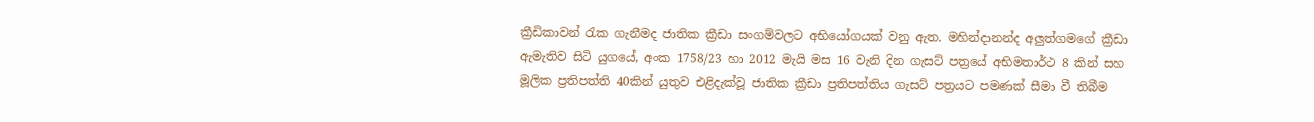ක්‍රීඩිකාවන් රැක ගැනීමද ජාතික ක්‍රීඩා සංගම්වලට අභියෝගයක් වනු ඇත. මහින්දානන්ද අලුත්ගමගේ ක්‍රීඩා ඇමැතිව සිටි යුගයේ, අංක 1758/23 හා 2012 මැයි මස 16 වැනි දින ගැසට් පත්‍රයේ අභිමතාර්ථ 8 කින් සහ මූලික ප්‍රතිපත්ති 40කින් යුතුව එළිදැක්වූ ජාතික ක්‍රීඩා ප්‍රතිපත්තිය ගැසට් පත්‍රයට පමණක් සීමා වී තිබීම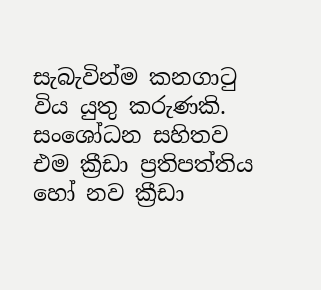සැබැවින්ම කනගාටු විය යුතු කරුණකි. සංශෝධන සහිතව එම ක්‍රීඩා ප්‍රතිපත්තිය හෝ නව ක්‍රීඩා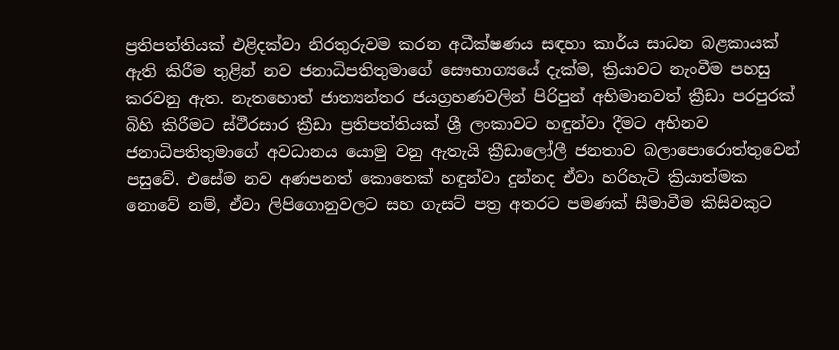ප්‍රතිපත්තියක් එළිදක්වා නිරතුරුවම කරන අධීක්ෂණය සඳහා කාර්ය සාධන බළකායක් ඇති කිරීම තුළින් නව ජනාධිපතිතුමාගේ සෞභාග්‍යයේ දැක්ම, ක්‍රියාවට නැංවීම පහසු කරවනු ඇත. නැතහොත් ජාත්‍යන්තර ජයග්‍රහණවලින් පිරිපුන් අභිමානවත් ක්‍රීඩා පරපුරක් බිහි කිරීමට ස්ථීරසාර ක්‍රීඩා ප්‍රතිපත්තියක් ශ්‍රී ලංකාවට හඳුන්වා දීමට අභිනව ජනාධිපතිතුමාගේ අවධානය යොමු වනු ඇතැයි ක්‍රීඩාලෝලී ජනතාව බලාපොරොත්තුවෙන් පසුවේ. එසේම නව අණපනත් කොතෙක් හඳුන්වා දුන්නද ඒවා හරිහැටි ක්‍රියාත්මක නොවේ නම්, ඒවා ලිපිගොනුවලට සහ ගැසට් පත්‍ර අතරට පමණක් සීමාවීම කිසිවකුට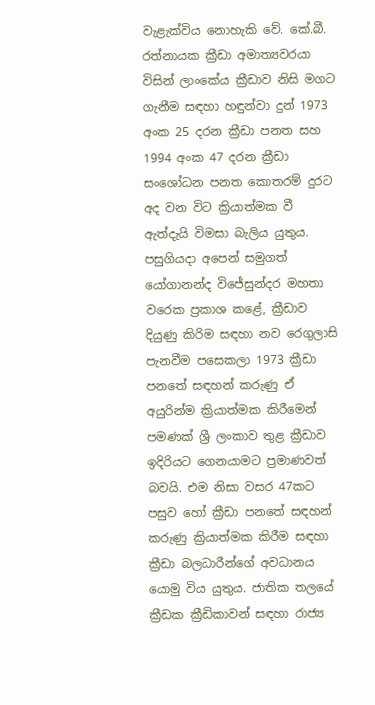වැළැක්විය නොහැකි වේ. කේ.බී. රත්නායක ක්‍රීඩා අමාත්‍යවරයා විසින් ලාංකේය ක්‍රීඩාව නිසි මගට ගැනීම සඳහා හඳුන්වා දුන් 1973 අංක 25 දරන ක්‍රීඩා පනත සහ 1994 අංක 47 දරන ක්‍රීඩා සංශෝධන පනත කොතරම් දුරට අද වන විට ක්‍රියාත්මක වී ඇත්දැයි විමසා බැලිය යුතුය. පසුගියදා අපෙන් සමුගත් යෝගානන්ද විජේසුන්දර මහතා වරෙක ප්‍රකාශ කළේ, ක්‍රීඩාව දියුණු කිරිම සඳහා නව රෙගුලාසි පැනවීම පසෙකලා 1973 ක්‍රීඩා පනතේ සඳහන් කරුණු ඒ අයුරින්ම ක්‍රියාත්මක කිරීමෙන් පමණක් ශ්‍රී ලංකාව තුළ ක්‍රීඩාව ඉදිරියට ගෙනයාමට ප්‍රමාණවත් බවයි. එම නිසා වසර 47කට පසුව හෝ ක්‍රීඩා පනතේ සඳහන් කරුණු ක්‍රියාත්මක කිරීම සඳහා ක්‍රීඩා බලධාරීන්ගේ අවධානය යොමු විය යුතුය. ජාතික තලයේ ක්‍රීඩක ක්‍රීඩිකාවන් සඳහා රාජ්‍ය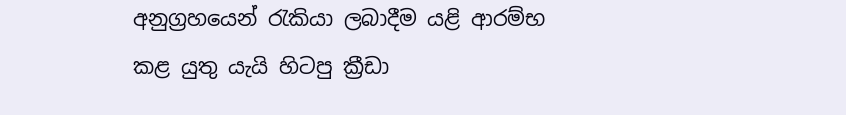අනුග්‍රහයෙන් රැකියා ලබාදීම යළි ආරම්භ කළ යුතු යැයි හිටපු ක්‍රීඩා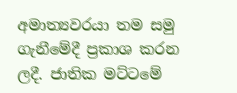අමාත්‍යවරයා තම සමු ගැනීමේදී ප්‍රකාශ කරන ලදී. ජාතික මට්ටමේ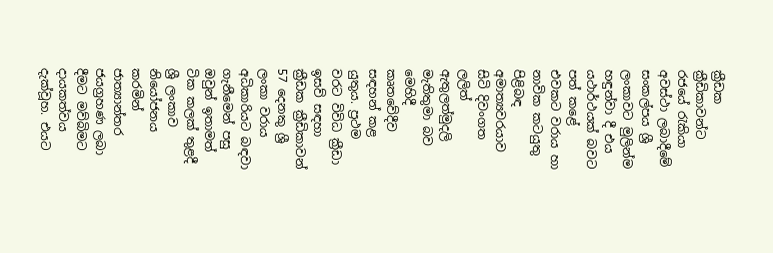ක්‍රීඩක ක්‍රීඩිකාවන්ට රජයේ රැකියා අවස්ථා ලබාදීමේ සංකල්පය ශ්‍රී ලංකාවට මුලින්ම හඳුන්වා දී එය යථාර්ථයක් බවට පත් කළේ එවකට වරාය හා නාවික කටයුතු පිළිබඳ අමාත්‍යවරයාව සිටි දිවංගත ලලිත් ඇතුලත්මුදලි මැතිතුමා බව මෙහිදී කෘතවේදීව සඳහන් කළ යුතුය. ප්‍රථම වරට විවිධ ක්‍රීඩා ඉසව් සඳහා ක්‍රීඩක ක්‍රීඩිකාවන් 57 දෙනකු ශ්‍රී ලංකා වරාය අධිකාරියට බඳවා ගැනීමෙන් පසු ඔවුන් ඉතාමත් ටික කලක් තුළදී ශ්‍රී ලංකාව නියෝජනය කරමින් ජාත්‍යාන්තර ජයග්‍රහණ ලබා දීමට මව්බිමට දායකත්වය දැක්වූහ. එයට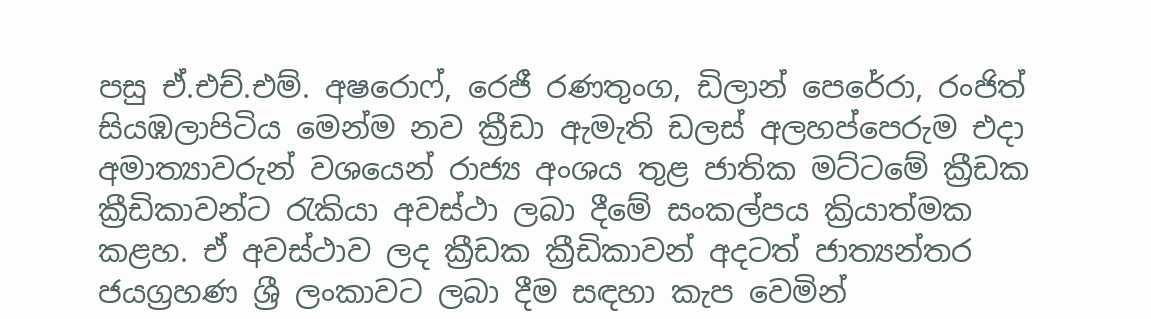පසු ඒ.එච්.එම්. අෂරොෆ්, රෙජී රණතුංග, ඩිලාන් පෙරේරා, රංජිත් සියඹලාපිටිය මෙන්ම නව ක්‍රීඩා ඇමැති ඩලස් අලහප්පෙරුම එදා අමාත්‍යාවරුන් වශයෙන් රාජ්‍ය අංශය තුළ ජාතික මට්ටමේ ක්‍රීඩක ක්‍රීඩිකාවන්ට රැකියා අවස්ථා ලබා දීමේ සංකල්පය ක්‍රියාත්මක කළහ. ඒ අවස්ථාව ලද ක්‍රීඩක ක්‍රීඩිකාවන් අදටත් ජාත්‍යන්තර ජයග්‍රහණ ශ්‍රී ලංකාවට ලබා දීම සඳහා කැප වෙමින්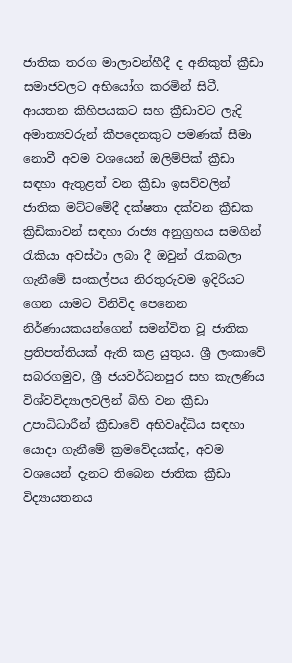ජාතික තරග මාලාවන්හීදී ද අනිකුත් ක්‍රීඩා සමාජවලට අභියෝග කරමින් සිටී. ආයතන කිහිපයකට සහ ක්‍රීඩාවට ලැදි අමාත්‍යවරුන් කීපදෙනකුට පමණක් සීමා නොවී අවම වශයෙන් ඔලිම්පික් ක්‍රීඩා සඳහා ඇතුළත් වන ක්‍රීඩා ඉසව්වලින් ජාතික මට්ටමේදී දක්ෂතා දක්වන ක්‍රීඩක ක්‍රිඩිකාවන් සඳහා රාජ්‍ය අනුග්‍රහය සමගින් රැකියා අවස්ථා ලබා දී ඔවුන් රැකබලා ගැනීමේ සංකල්පය නිරතුරුවම ඉදිරියට ගෙන යාමට විනිවිද පෙනෙන නිර්ණායකයන්ගෙන් සමන්විත වූ ජාතික ප්‍රතිපත්තියක් ඇති කළ යුතුය. ශ්‍රී ලංකාවේ සබරගමුව, ශ්‍රී ජයවර්ධනපුර සහ කැලණිය විශ්වවිද්‍යාලවලින් බිහි වන ක්‍රීඩා උපාධිධාරීන් ක්‍රීඩාවේ අභිවෘද්ධිය සඳහා යොදා ගැනීමේ ක්‍රමවේදයක්ද, අවම වශයෙන් දැනට තිබෙන ජාතික ක්‍රීඩා විද්‍යායතනය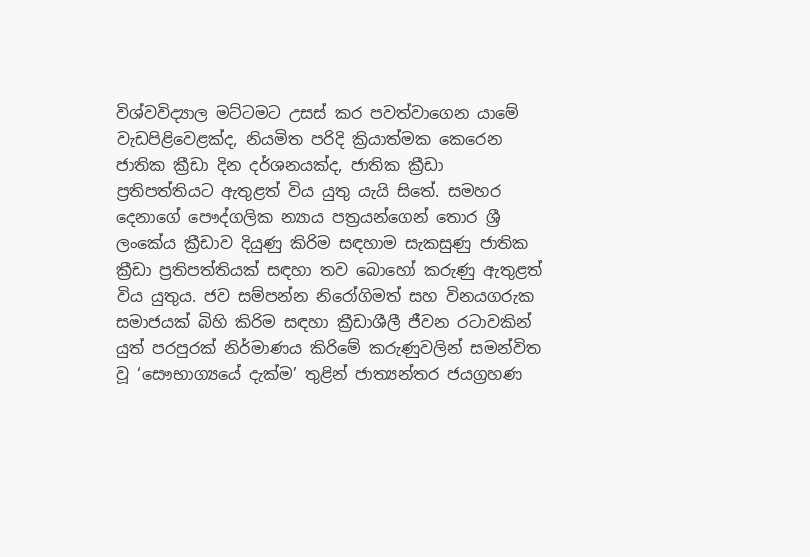විශ්වවිද්‍යාල මට්ටමට උසස් කර පවත්වාගෙන යාමේ වැඩපිළිවෙළක්ද, නියමිත පරිදි ක්‍රියාත්මක කෙරෙන ජාතික ක්‍රීඩා දින දර්ශනයක්ද, ජාතික ක්‍රීඩා ප්‍රතිපත්තියට ඇතුළත් විය යුතු යැයි සිතේ. සමහර දෙනාගේ පෞද්ගලික න්‍යාය පත්‍රයන්ගෙන් තොර ශ්‍රී ලංකේය ක්‍රීඩාව දියුණු කිරිම සඳහාම සැකසුණු ජාතික ක්‍රීඩා ප්‍රතිපත්තියක් සඳහා තව බොහෝ කරුණු ඇතුළත් විය යුතුය. ජව සම්පන්න නිරෝගිමත් සහ විනයගරුක සමාජයක් බිහි කිරිම සඳහා ක්‍රීඩාශීලී ජීවන රටාවකින් යුත් පරපුරක් නිර්මාණය කිරිමේ කරුණුවලින් සමන්විත වූ ‘සෞභාග්‍යයේ දැක්ම’ තුළින් ජාත්‍යන්තර ජයග්‍රහණ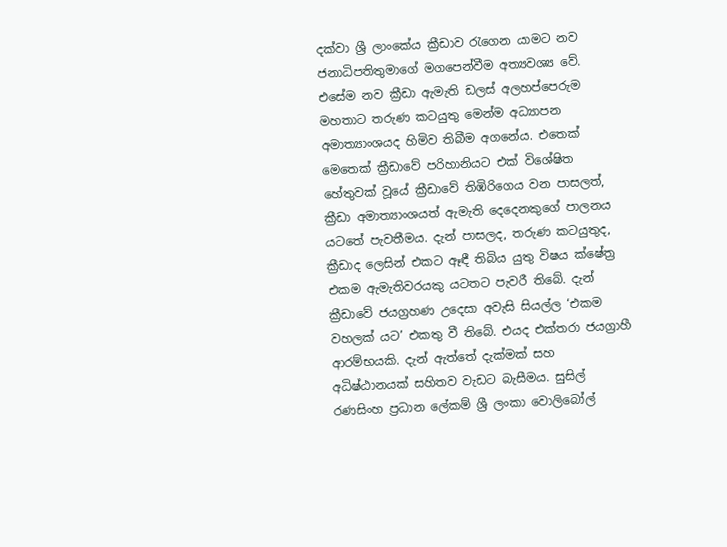දක්වා ශ්‍රී ලාංකේය ක්‍රීඩාව රැගෙන යාමට නව ජනාධිපතිතුමාගේ මගපෙන්වීම අත්‍යවශ්‍ය වේ. එසේම නව ක්‍රීඩා ඇමැති ඩලස් අලහප්පෙරුම මහතාට තරුණ කටයුතු මෙන්ම අධ්‍යාපන අමාත්‍යාංශයද හිමිව තිබීම අගනේය. එතෙක් මෙතෙක් ක්‍රීඩාවේ පරිහානියට එක් විශේෂිත හේතුවක් වූයේ ක්‍රීඩාවේ තිඹිරිගෙය වන පාසලත්, ක්‍රීඩා අමාත්‍යාංශයත් ඇමැති දෙදෙනකුගේ පාලනය යටතේ පැවතීමය. දැන් පාසලද, තරුණ කටයුතුද, ක්‍රීඩාද ලෙසින් එකට ඈඳී තිබිය යුතු විෂය ක්ෂේත්‍ර එකම ඇමැතිවරයකු යටතට පැවරී තිබේ. දැන් ක්‍රීඩාවේ ජයග්‍රහණ උදෙසා අවැසි සියල්ල ‘එකම වහලක් යට’ එකතු වී තිබේ. එයද එක්තරා ජයග්‍රාහී ආරම්භයකි. දැන් ඇත්තේ දැක්මක් සහ අධිෂ්ඨානයක් සහිතව වැඩට බැසීමය. සුසිල් රණසිංහ ප්‍රධාන ලේකම් ශ්‍රී ලංකා වොලිබෝල්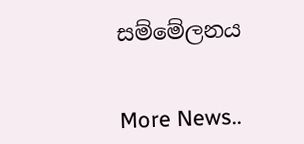සම්මේලනය


More News..